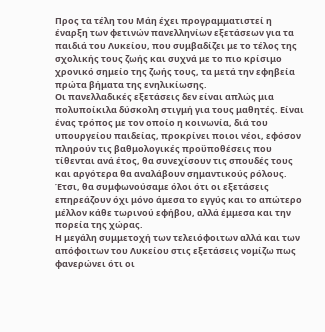Προς τα τέλη του Μάη έχει προγραμματιστεί η έναρξη των φετινών πανελληνίων εξετάσεων για τα παιδιά του Λυκείου, που συμβαδίζει με το τέλος της σχολικής τους ζωής και συχνά με το πιο κρίσιμο χρονικό σημείο της ζωής τους, τα μετά την εφηβεία πρώτα βήματα της ενηλικίωσης.
Οι πανελλαδικές εξετάσεις δεν είναι απλώς μια πολυποίκιλα δύσκολη στιγμή για τους μαθητές. Είναι ένας τρόπος με τον οποίο η κοινωνία, διά του υπουργείου παιδείας, προκρίνει ποιοι νέοι, εφόσον πληρούν τις βαθμολογικές προϋποθέσεις που τίθενται ανά έτος, θα συνεχίσουν τις σπουδές τους και αργότερα θα αναλάβουν σημαντικούς ρόλους. Έτσι, θα συμφωνούσαμε όλοι ότι οι εξετάσεις επηρεάζουν όχι μόνο άμεσα το εγγύς και το απώτερο μέλλον κάθε τωρινού εφήβου, αλλά έμμεσα και την πορεία της χώρας.
Η μεγάλη συμμετοχή των τελειόφοιτων αλλά και των απόφοιτων του Λυκείου στις εξετάσεις νομίζω πως φανερώνει ότι οι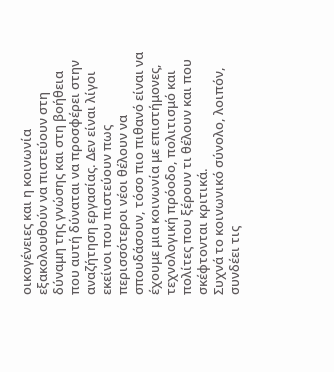οικογένειες και η κοινωνία εξακολουθούν να πιστεύουν στη δύναμη της γνώσης και στη βοήθεια που αυτή δύναται να προσφέρει στην αναζήτηση εργασίας. Δεν είναι λίγοι εκείνοι που πιστεύουν πως περισσότεροι νέοι θέλουν να σπουδάσουν, τόσο πιο πιθανό είναι να έχουμε μια κοινωνία με επιστήμονες, τεχνολογική πρόοδο, πολιτισμό και πολίτες που ξέρουν τι θέλουν και που σκέφτονται κριτικά.
Συχνά το κοινωνικό σύνολο, λοιπόν, συνδέει τις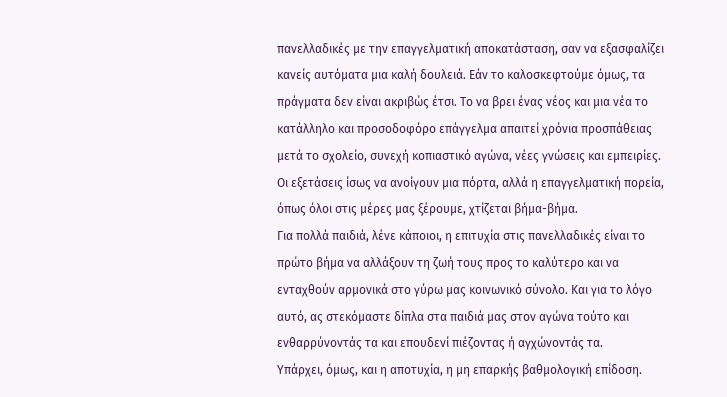πανελλαδικές με την επαγγελματική αποκατάσταση, σαν να εξασφαλίζει κανείς αυτόματα μια καλή δουλειά. Εάν το καλοσκεφτούμε όμως, τα πράγματα δεν είναι ακριβώς έτσι. Το να βρει ένας νέος και μια νέα το κατάλληλο και προσοδοφόρο επάγγελμα απαιτεί χρόνια προσπάθειας μετά το σχολείο, συνεχή κοπιαστικό αγώνα, νέες γνώσεις και εμπειρίες. Οι εξετάσεις ίσως να ανοίγουν μια πόρτα, αλλά η επαγγελματική πορεία, όπως όλοι στις μέρες μας ξέρουμε, χτίζεται βήμα-βήμα.
Για πολλά παιδιά, λένε κάποιοι, η επιτυχία στις πανελλαδικές είναι το πρώτο βήμα να αλλάξουν τη ζωή τους προς το καλύτερο και να ενταχθούν αρμονικά στο γύρω μας κοινωνικό σύνολο. Και για το λόγο αυτό, ας στεκόμαστε δίπλα στα παιδιά μας στον αγώνα τούτο και ενθαρρύνοντάς τα και επουδενί πιέζοντας ή αγχώνοντάς τα.
Υπάρχει, όμως, και η αποτυχία, η μη επαρκής βαθμολογική επίδοση.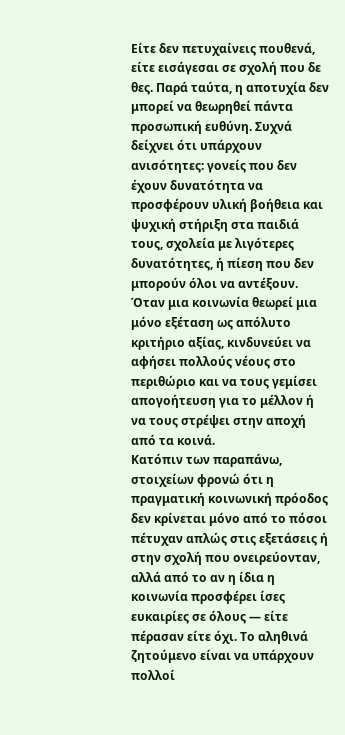Είτε δεν πετυχαίνεις πουθενά, είτε εισάγεσαι σε σχολή που δε θες. Παρά ταύτα, η αποτυχία δεν μπορεί να θεωρηθεί πάντα προσωπική ευθύνη. Συχνά δείχνει ότι υπάρχουν ανισότητες: γονείς που δεν έχουν δυνατότητα να προσφέρουν υλική βοήθεια και ψυχική στήριξη στα παιδιά τους, σχολεία με λιγότερες δυνατότητες, ή πίεση που δεν μπορούν όλοι να αντέξουν. Όταν μια κοινωνία θεωρεί μια μόνο εξέταση ως απόλυτο κριτήριο αξίας, κινδυνεύει να αφήσει πολλούς νέους στο περιθώριο και να τους γεμίσει απογοήτευση για το μέλλον ή να τους στρέψει στην αποχή από τα κοινά.
Κατόπιν των παραπάνω, στοιχείων φρονώ ότι η πραγματική κοινωνική πρόοδος δεν κρίνεται μόνο από το πόσοι πέτυχαν απλώς στις εξετάσεις ή στην σχολή που ονειρεύονταν, αλλά από το αν η ίδια η κοινωνία προσφέρει ίσες ευκαιρίες σε όλους — είτε πέρασαν είτε όχι. Το αληθινά ζητούμενο είναι να υπάρχουν πολλοί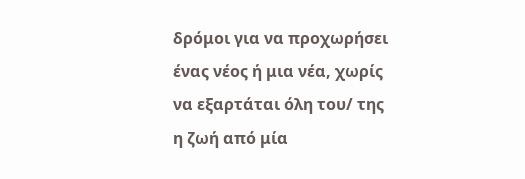δρόμοι για να προχωρήσει ένας νέος ή μια νέα, χωρίς να εξαρτάται όλη του/ της η ζωή από μία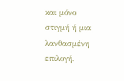και μόνο στιγμή ή μια λανθασμένη επιλογή.